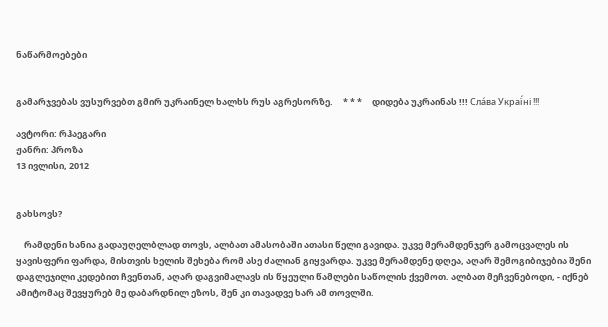ნაწარმოებები


გამარჯვებას ვუსურვებთ გმირ უკრაინელ ხალხს რუს აგრესორზე.     * * *     დიდება უკრაინას !!! Сла́ва Украї́ні !!!

ავტორი: რჰაეგარი
ჟანრი: პროზა
13 ივლისი, 2012


გახსოვს?

    რამდენი ხანია გადაუღელბლად თოვს, ალბათ ამასობაში ათასი წელი გავიდა. უკვე მერამდენჯერ გამოცვალეს ის ყავისფერი ფარდა, მისთვის ხელის შეხება რომ ასე ძალიან გიყვარდა. უკვე მერამდენე დღეა, აღარ შემოგიბიჯებია შენი დაგლეჯილი კედებით ჩვენთან, აღარ დაგვიმალავს ის წყეული წამლები საწოლის ქვემოთ. ალბათ მეჩვენებოდი, - იქნებ ამიტომაც შევყურებ მე დაბარდნილ ეზოს, შენ კი თავადვე ხარ ამ თოვლში.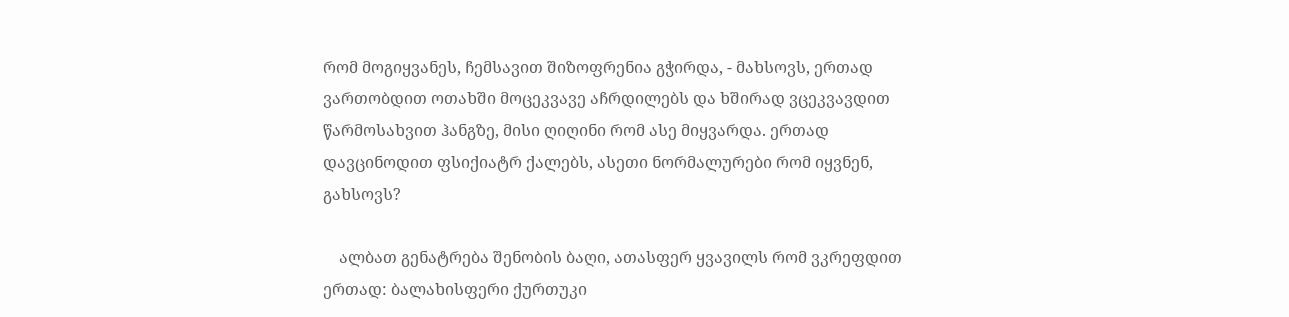რომ მოგიყვანეს, ჩემსავით შიზოფრენია გჭირდა, - მახსოვს, ერთად ვართობდით ოთახში მოცეკვავე აჩრდილებს და ხშირად ვცეკვავდით წარმოსახვით ჰანგზე, მისი ღიღინი რომ ასე მიყვარდა. ერთად დავცინოდით ფსიქიატრ ქალებს, ასეთი ნორმალურები რომ იყვნენ, გახსოვს?

    ალბათ გენატრება შენობის ბაღი, ათასფერ ყვავილს რომ ვკრეფდით ერთად: ბალახისფერი ქურთუკი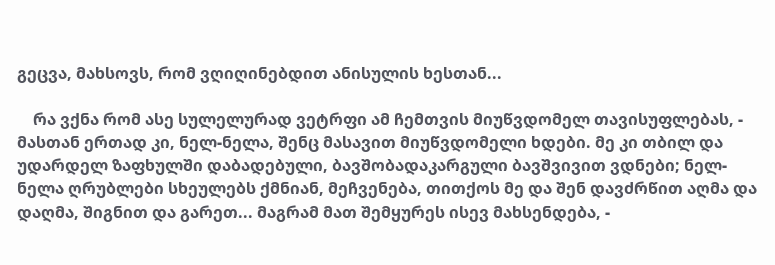გეცვა, მახსოვს, რომ ვღიღინებდით ანისულის ხესთან...

    რა ვქნა რომ ასე სულელურად ვეტრფი ამ ჩემთვის მიუწვდომელ თავისუფლებას, - მასთან ერთად კი, ნელ-ნელა, შენც მასავით მიუწვდომელი ხდები. მე კი თბილ და უდარდელ ზაფხულში დაბადებული, ბავშობადაკარგული ბავშვივით ვდნები; ნელ-ნელა ღრუბლები სხეულებს ქმნიან, მეჩვენება, თითქოს მე და შენ დავძრწით აღმა და დაღმა, შიგნით და გარეთ... მაგრამ მათ შემყურეს ისევ მახსენდება, -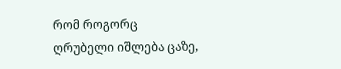რომ როგორც ღრუბელი იშლება ცაზე,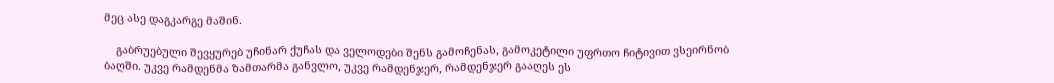მეც ასე დაგკარგე მაშინ.

    გაბრუებული შევყურებ უჩინარ ქუჩას და ველოდები შენს გამოჩენას, გამოკეტილი უფრთო ჩიტივით ვსეირნობ ბაღში. უკვე რამდენმა ზამთარმა განვლო, უკვე რამდენჯერ, რამდენჯერ გააღეს ეს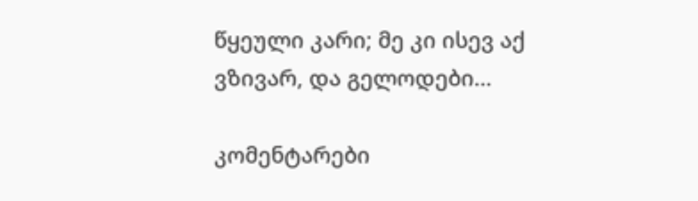წყეული კარი; მე კი ისევ აქ ვზივარ, და გელოდები…

კომენტარები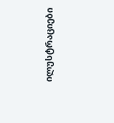ილუსტრაციები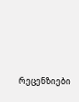რეცენზიები